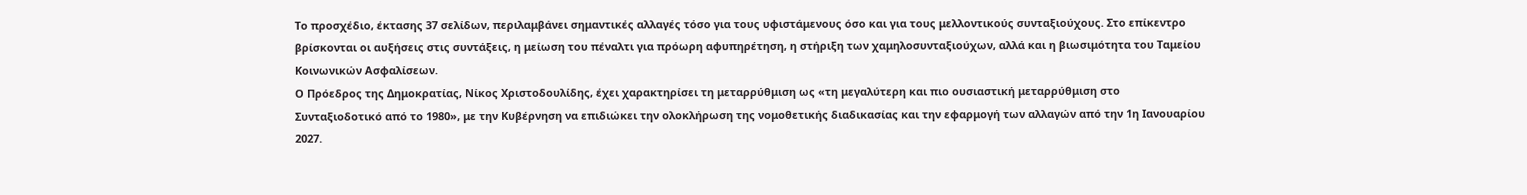Το προσχέδιο, έκτασης 37 σελίδων, περιλαμβάνει σημαντικές αλλαγές τόσο για τους υφιστάμενους όσο και για τους μελλοντικούς συνταξιούχους. Στο επίκεντρο βρίσκονται οι αυξήσεις στις συντάξεις, η μείωση του πέναλτι για πρόωρη αφυπηρέτηση, η στήριξη των χαμηλοσυνταξιούχων, αλλά και η βιωσιμότητα του Ταμείου Κοινωνικών Ασφαλίσεων.
Ο Πρόεδρος της Δημοκρατίας, Νίκος Χριστοδουλίδης, έχει χαρακτηρίσει τη μεταρρύθμιση ως «τη μεγαλύτερη και πιο ουσιαστική μεταρρύθμιση στο Συνταξιοδοτικό από το 1980», με την Κυβέρνηση να επιδιώκει την ολοκλήρωση της νομοθετικής διαδικασίας και την εφαρμογή των αλλαγών από την 1η Ιανουαρίου 2027.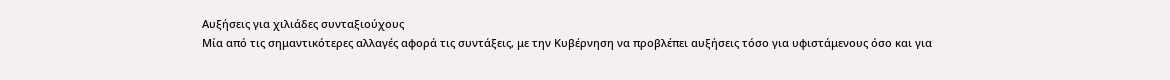Αυξήσεις για χιλιάδες συνταξιούχους
Μία από τις σημαντικότερες αλλαγές αφορά τις συντάξεις, με την Κυβέρνηση να προβλέπει αυξήσεις τόσο για υφιστάμενους όσο και για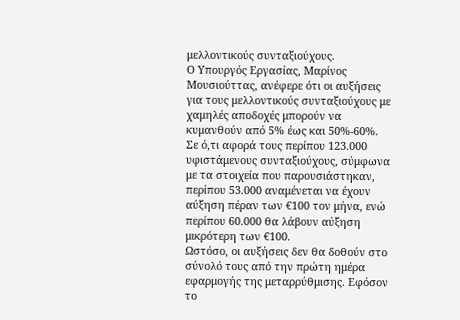μελλοντικούς συνταξιούχους.
Ο Υπουργός Εργασίας, Μαρίνος Μουσιούττας, ανέφερε ότι οι αυξήσεις για τους μελλοντικούς συνταξιούχους με χαμηλές αποδοχές μπορούν να κυμανθούν από 5% έως και 50%-60%.
Σε ό,τι αφορά τους περίπου 123.000 υφιστάμενους συνταξιούχους, σύμφωνα με τα στοιχεία που παρουσιάστηκαν, περίπου 53.000 αναμένεται να έχουν αύξηση πέραν των €100 τον μήνα, ενώ περίπου 60.000 θα λάβουν αύξηση μικρότερη των €100.
Ωστόσο, οι αυξήσεις δεν θα δοθούν στο σύνολό τους από την πρώτη ημέρα εφαρμογής της μεταρρύθμισης. Εφόσον το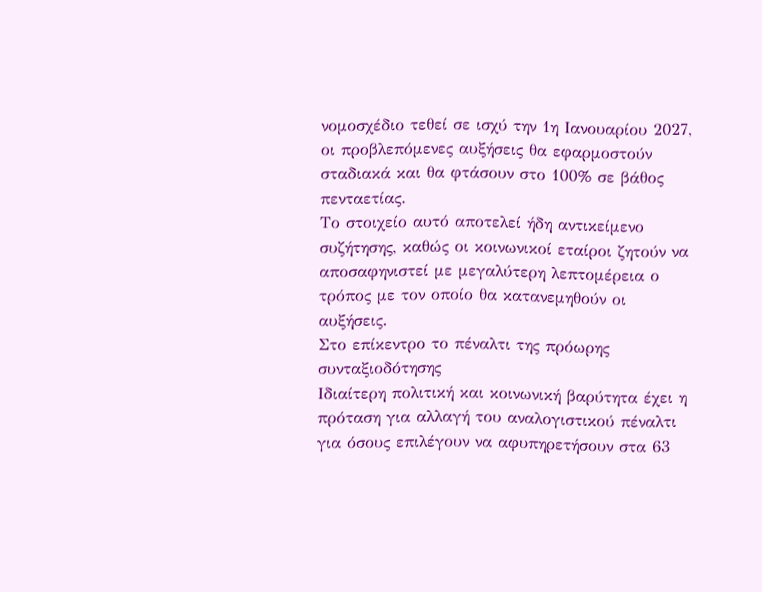νομοσχέδιο τεθεί σε ισχύ την 1η Ιανουαρίου 2027, οι προβλεπόμενες αυξήσεις θα εφαρμοστούν σταδιακά και θα φτάσουν στο 100% σε βάθος πενταετίας.
Το στοιχείο αυτό αποτελεί ήδη αντικείμενο συζήτησης, καθώς οι κοινωνικοί εταίροι ζητούν να αποσαφηνιστεί με μεγαλύτερη λεπτομέρεια ο τρόπος με τον οποίο θα κατανεμηθούν οι αυξήσεις.
Στο επίκεντρο το πέναλτι της πρόωρης συνταξιοδότησης
Ιδιαίτερη πολιτική και κοινωνική βαρύτητα έχει η πρόταση για αλλαγή του αναλογιστικού πέναλτι για όσους επιλέγουν να αφυπηρετήσουν στα 63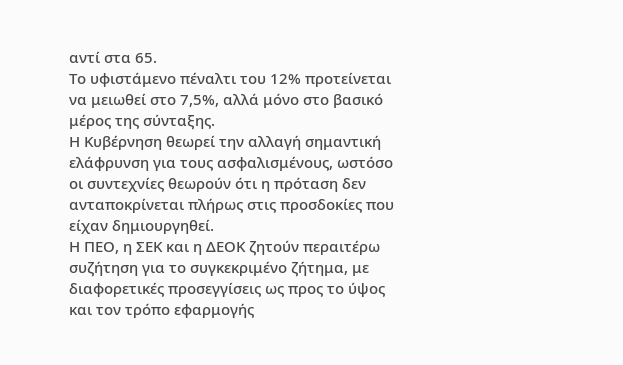αντί στα 65.
Το υφιστάμενο πέναλτι του 12% προτείνεται να μειωθεί στο 7,5%, αλλά μόνο στο βασικό μέρος της σύνταξης.
Η Κυβέρνηση θεωρεί την αλλαγή σημαντική ελάφρυνση για τους ασφαλισμένους, ωστόσο οι συντεχνίες θεωρούν ότι η πρόταση δεν ανταποκρίνεται πλήρως στις προσδοκίες που είχαν δημιουργηθεί.
Η ΠΕΟ, η ΣΕΚ και η ΔΕΟΚ ζητούν περαιτέρω συζήτηση για το συγκεκριμένο ζήτημα, με διαφορετικές προσεγγίσεις ως προς το ύψος και τον τρόπο εφαρμογής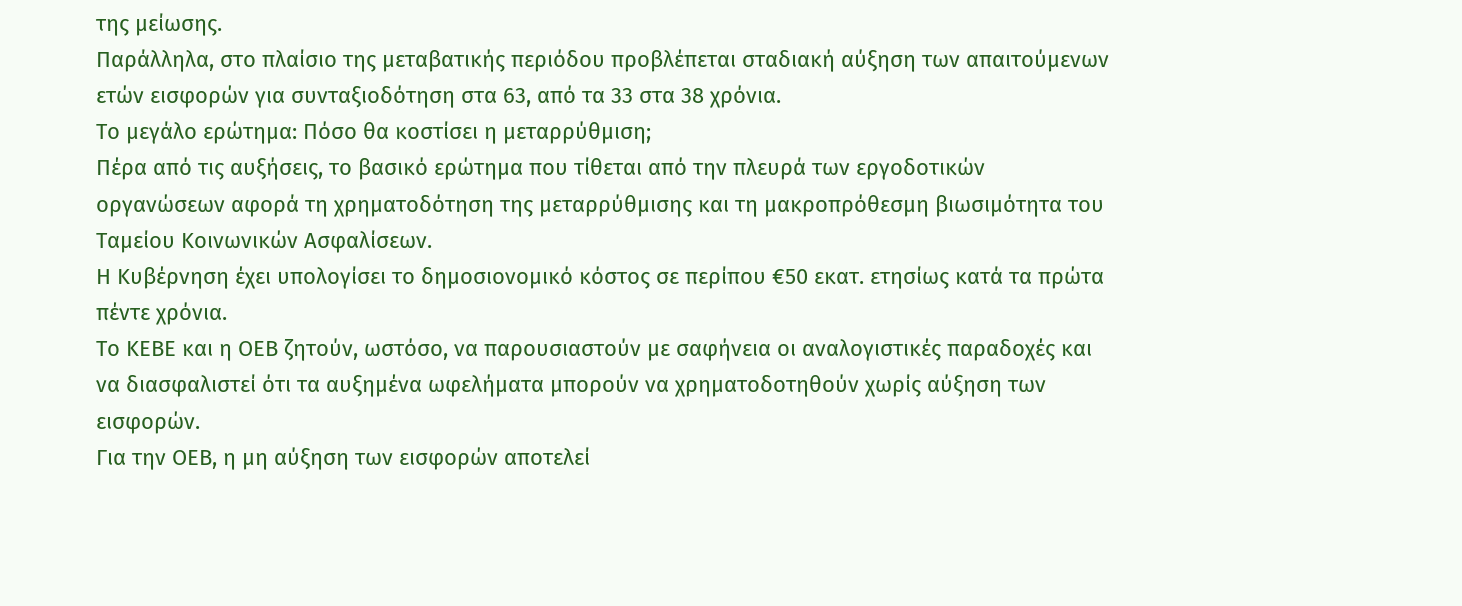της μείωσης.
Παράλληλα, στο πλαίσιο της μεταβατικής περιόδου προβλέπεται σταδιακή αύξηση των απαιτούμενων ετών εισφορών για συνταξιοδότηση στα 63, από τα 33 στα 38 χρόνια.
Το μεγάλο ερώτημα: Πόσο θα κοστίσει η μεταρρύθμιση;
Πέρα από τις αυξήσεις, το βασικό ερώτημα που τίθεται από την πλευρά των εργοδοτικών οργανώσεων αφορά τη χρηματοδότηση της μεταρρύθμισης και τη μακροπρόθεσμη βιωσιμότητα του Ταμείου Κοινωνικών Ασφαλίσεων.
Η Κυβέρνηση έχει υπολογίσει το δημοσιονομικό κόστος σε περίπου €50 εκατ. ετησίως κατά τα πρώτα πέντε χρόνια.
Το ΚΕΒΕ και η ΟΕΒ ζητούν, ωστόσο, να παρουσιαστούν με σαφήνεια οι αναλογιστικές παραδοχές και να διασφαλιστεί ότι τα αυξημένα ωφελήματα μπορούν να χρηματοδοτηθούν χωρίς αύξηση των εισφορών.
Για την ΟΕΒ, η μη αύξηση των εισφορών αποτελεί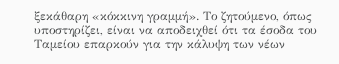ξεκάθαρη «κόκκινη γραμμή». Το ζητούμενο, όπως υποστηρίζει, είναι να αποδειχθεί ότι τα έσοδα του Ταμείου επαρκούν για την κάλυψη των νέων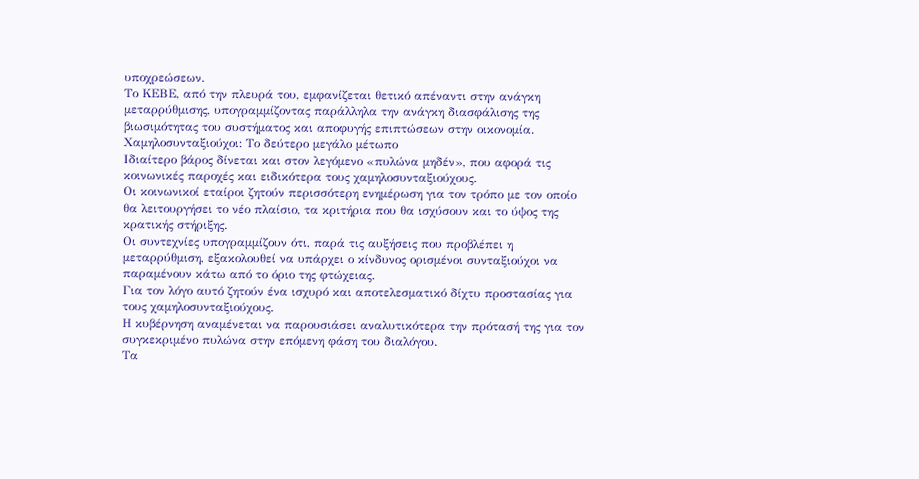υποχρεώσεων.
Το ΚΕΒΕ, από την πλευρά του, εμφανίζεται θετικό απέναντι στην ανάγκη μεταρρύθμισης, υπογραμμίζοντας παράλληλα την ανάγκη διασφάλισης της βιωσιμότητας του συστήματος και αποφυγής επιπτώσεων στην οικονομία.
Χαμηλοσυνταξιούχοι: Το δεύτερο μεγάλο μέτωπο
Ιδιαίτερο βάρος δίνεται και στον λεγόμενο «πυλώνα μηδέν», που αφορά τις κοινωνικές παροχές και ειδικότερα τους χαμηλοσυνταξιούχους.
Οι κοινωνικοί εταίροι ζητούν περισσότερη ενημέρωση για τον τρόπο με τον οποίο θα λειτουργήσει το νέο πλαίσιο, τα κριτήρια που θα ισχύσουν και το ύψος της κρατικής στήριξης.
Οι συντεχνίες υπογραμμίζουν ότι, παρά τις αυξήσεις που προβλέπει η μεταρρύθμιση, εξακολουθεί να υπάρχει ο κίνδυνος ορισμένοι συνταξιούχοι να παραμένουν κάτω από το όριο της φτώχειας.
Για τον λόγο αυτό ζητούν ένα ισχυρό και αποτελεσματικό δίχτυ προστασίας για τους χαμηλοσυνταξιούχους.
Η κυβέρνηση αναμένεται να παρουσιάσει αναλυτικότερα την πρότασή της για τον συγκεκριμένο πυλώνα στην επόμενη φάση του διαλόγου.
Τα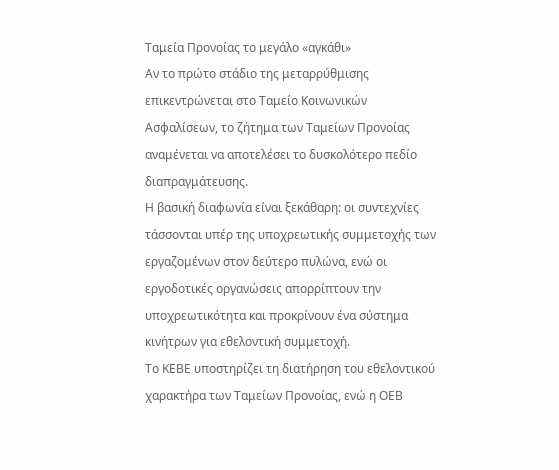Ταμεία Προνοίας το μεγάλο «αγκάθι»
Αν το πρώτο στάδιο της μεταρρύθμισης επικεντρώνεται στο Ταμείο Κοινωνικών Ασφαλίσεων, το ζήτημα των Ταμείων Προνοίας αναμένεται να αποτελέσει το δυσκολότερο πεδίο διαπραγμάτευσης.
Η βασική διαφωνία είναι ξεκάθαρη: οι συντεχνίες τάσσονται υπέρ της υποχρεωτικής συμμετοχής των εργαζομένων στον δεύτερο πυλώνα, ενώ οι εργοδοτικές οργανώσεις απορρίπτουν την υποχρεωτικότητα και προκρίνουν ένα σύστημα κινήτρων για εθελοντική συμμετοχή.
Το ΚΕΒΕ υποστηρίζει τη διατήρηση του εθελοντικού χαρακτήρα των Ταμείων Προνοίας, ενώ η ΟΕΒ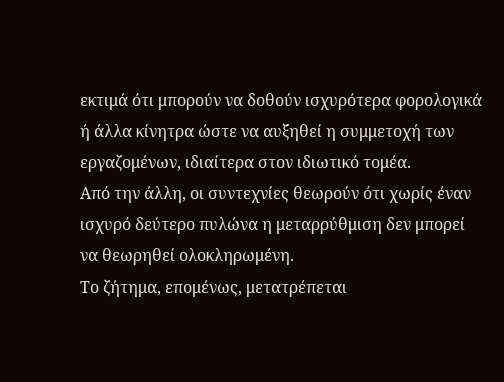εκτιμά ότι μπορούν να δοθούν ισχυρότερα φορολογικά ή άλλα κίνητρα ώστε να αυξηθεί η συμμετοχή των εργαζομένων, ιδιαίτερα στον ιδιωτικό τομέα.
Από την άλλη, οι συντεχνίες θεωρούν ότι χωρίς έναν ισχυρό δεύτερο πυλώνα η μεταρρύθμιση δεν μπορεί να θεωρηθεί ολοκληρωμένη.
Το ζήτημα, επομένως, μετατρέπεται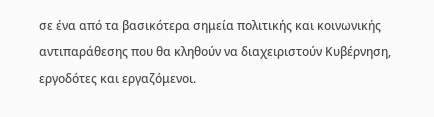σε ένα από τα βασικότερα σημεία πολιτικής και κοινωνικής αντιπαράθεσης που θα κληθούν να διαχειριστούν Κυβέρνηση, εργοδότες και εργαζόμενοι.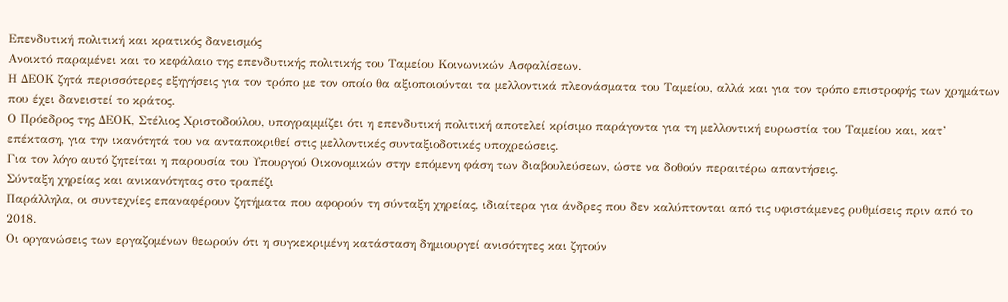Επενδυτική πολιτική και κρατικός δανεισμός
Ανοικτό παραμένει και το κεφάλαιο της επενδυτικής πολιτικής του Ταμείου Κοινωνικών Ασφαλίσεων.
Η ΔΕΟΚ ζητά περισσότερες εξηγήσεις για τον τρόπο με τον οποίο θα αξιοποιούνται τα μελλοντικά πλεονάσματα του Ταμείου, αλλά και για τον τρόπο επιστροφής των χρημάτων που έχει δανειστεί το κράτος.
Ο Πρόεδρος της ΔΕΟΚ, Στέλιος Χριστοδούλου, υπογραμμίζει ότι η επενδυτική πολιτική αποτελεί κρίσιμο παράγοντα για τη μελλοντική ευρωστία του Ταμείου και, κατ’ επέκταση, για την ικανότητά του να ανταποκριθεί στις μελλοντικές συνταξιοδοτικές υποχρεώσεις.
Για τον λόγο αυτό ζητείται η παρουσία του Υπουργού Οικονομικών στην επόμενη φάση των διαβουλεύσεων, ώστε να δοθούν περαιτέρω απαντήσεις.
Σύνταξη χηρείας και ανικανότητας στο τραπέζι
Παράλληλα, οι συντεχνίες επαναφέρουν ζητήματα που αφορούν τη σύνταξη χηρείας, ιδιαίτερα για άνδρες που δεν καλύπτονται από τις υφιστάμενες ρυθμίσεις πριν από το 2018.
Οι οργανώσεις των εργαζομένων θεωρούν ότι η συγκεκριμένη κατάσταση δημιουργεί ανισότητες και ζητούν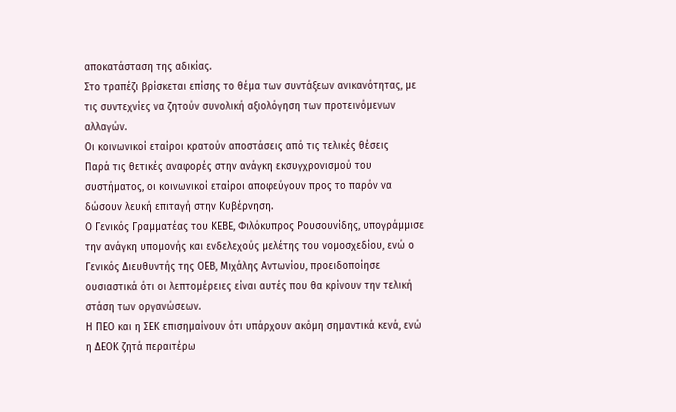αποκατάσταση της αδικίας.
Στο τραπέζι βρίσκεται επίσης το θέμα των συντάξεων ανικανότητας, με τις συντεχνίες να ζητούν συνολική αξιολόγηση των προτεινόμενων αλλαγών.
Οι κοινωνικοί εταίροι κρατούν αποστάσεις από τις τελικές θέσεις
Παρά τις θετικές αναφορές στην ανάγκη εκσυγχρονισμού του συστήματος, οι κοινωνικοί εταίροι αποφεύγουν προς το παρόν να δώσουν λευκή επιταγή στην Κυβέρνηση.
Ο Γενικός Γραμματέας του ΚΕΒΕ, Φιλόκυπρος Ρουσουνίδης, υπογράμμισε την ανάγκη υπομονής και ενδελεχούς μελέτης του νομοσχεδίου, ενώ ο Γενικός Διευθυντής της ΟΕΒ, Μιχάλης Αντωνίου, προειδοποίησε ουσιαστικά ότι οι λεπτομέρειες είναι αυτές που θα κρίνουν την τελική στάση των οργανώσεων.
Η ΠΕΟ και η ΣΕΚ επισημαίνουν ότι υπάρχουν ακόμη σημαντικά κενά, ενώ η ΔΕΟΚ ζητά περαιτέρω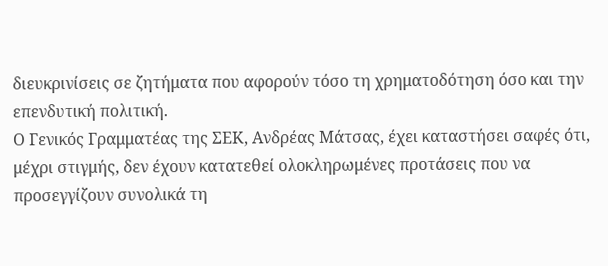διευκρινίσεις σε ζητήματα που αφορούν τόσο τη χρηματοδότηση όσο και την επενδυτική πολιτική.
Ο Γενικός Γραμματέας της ΣΕΚ, Ανδρέας Μάτσας, έχει καταστήσει σαφές ότι, μέχρι στιγμής, δεν έχουν κατατεθεί ολοκληρωμένες προτάσεις που να προσεγγίζουν συνολικά τη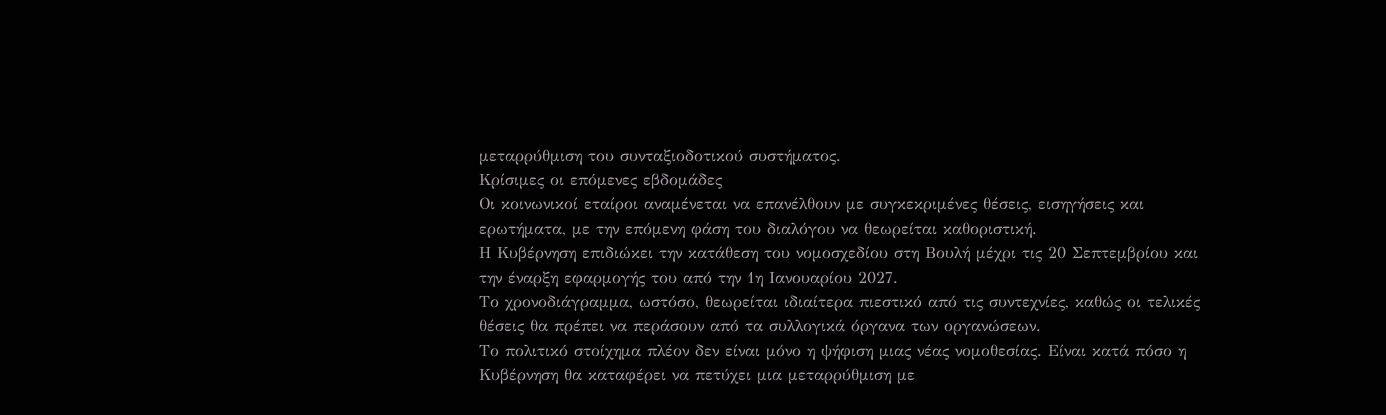μεταρρύθμιση του συνταξιοδοτικού συστήματος.
Κρίσιμες οι επόμενες εβδομάδες
Οι κοινωνικοί εταίροι αναμένεται να επανέλθουν με συγκεκριμένες θέσεις, εισηγήσεις και ερωτήματα, με την επόμενη φάση του διαλόγου να θεωρείται καθοριστική.
Η Κυβέρνηση επιδιώκει την κατάθεση του νομοσχεδίου στη Βουλή μέχρι τις 20 Σεπτεμβρίου και την έναρξη εφαρμογής του από την 1η Ιανουαρίου 2027.
Το χρονοδιάγραμμα, ωστόσο, θεωρείται ιδιαίτερα πιεστικό από τις συντεχνίες, καθώς οι τελικές θέσεις θα πρέπει να περάσουν από τα συλλογικά όργανα των οργανώσεων.
Το πολιτικό στοίχημα πλέον δεν είναι μόνο η ψήφιση μιας νέας νομοθεσίας. Είναι κατά πόσο η Κυβέρνηση θα καταφέρει να πετύχει μια μεταρρύθμιση με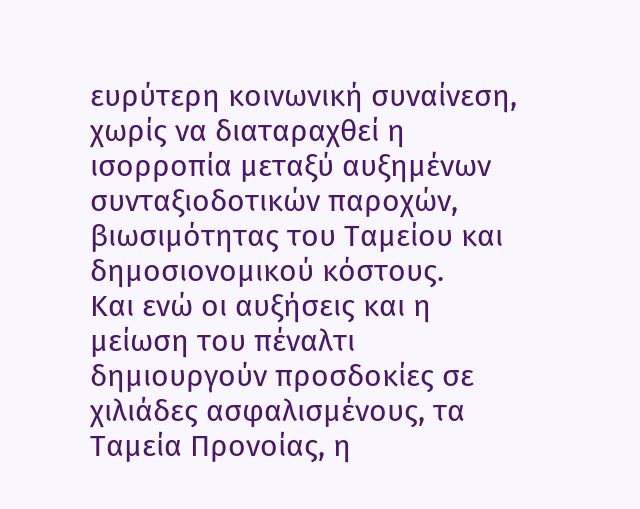ευρύτερη κοινωνική συναίνεση, χωρίς να διαταραχθεί η ισορροπία μεταξύ αυξημένων συνταξιοδοτικών παροχών, βιωσιμότητας του Ταμείου και δημοσιονομικού κόστους.
Και ενώ οι αυξήσεις και η μείωση του πέναλτι δημιουργούν προσδοκίες σε χιλιάδες ασφαλισμένους, τα Ταμεία Προνοίας, η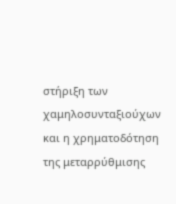στήριξη των χαμηλοσυνταξιούχων και η χρηματοδότηση της μεταρρύθμισης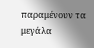παραμένουν τα μεγάλα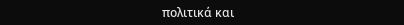πολιτικά και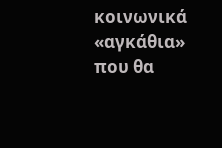κοινωνικά «αγκάθια» που θα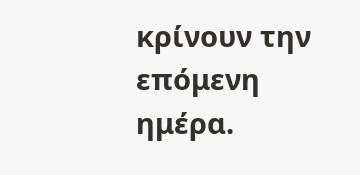κρίνουν την επόμενη ημέρα.